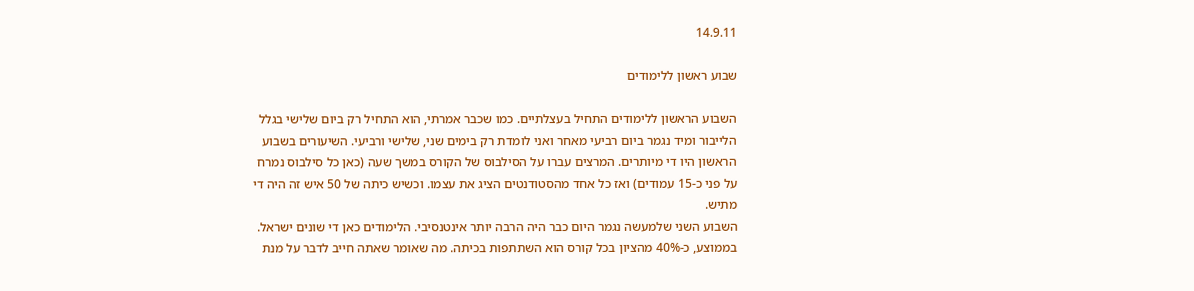14.9.11

שבוע ראשון ללימודים

השבוע הראשון ללימודים התחיל בעצלתיים. כמו שכבר אמרתי, הוא התחיל רק ביום שלישי בגלל הלייבור ומיד נגמר ביום רביעי מאחר ואני לומדת רק בימים שני, שלישי ורביעי. השיעורים בשבוע הראשון היו די מיותרים. המרצים עברו על הסילבוס של הקורס במשך שעה (כאן כל סילבוס נמרח על פני כ-15 עמודים) ואז כל אחד מהסטודנטים הציג את עצמו. וכשיש כיתה של 50 איש זה היה די מתיש.
השבוע השני שלמעשה נגמר היום כבר היה הרבה יותר אינטנסיבי. הלימודים כאן די שונים ישראל.
בממוצע, כ-40% מהציון בכל קורס הוא השתתפות בכיתה. מה שאומר שאתה חייב לדבר על מנת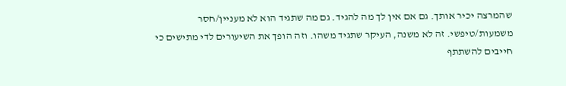שהמרצה יכיר אותך. גם אם אין לך מה להגיד. גם מה שתגיד הוא לא מעניין/חסר משמעות/טיפשי. זה לא משנה, העיקר שתגיד משהו. וזה הופך את השיעורים לדי מתישים כי חייבים להשתתף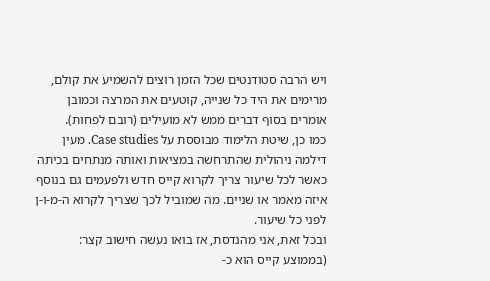ויש הרבה סטודנטים שכל הזמן רוצים להשמיע את קולם, מרימים את היד כל שנייה, קוטעים את המרצה וכמובן אומרים בסוף דברים ממש לא מועילים (רובם לפחות).
כמו כן, שיטת הלימוד מבוססת על Case studies. מעין דילמה ניהולית שהתרחשה במציאות ואותה מנתחים בכיתה כאשר לכל שיעור צריך לקרוא קייס חדש ולפעמים גם בנוסף איזה מאמר או שניים. מה שמוביל לכך שצריך לקרוא ה-מ-ו-ן לפני כל שיעור.
ובכל זאת, אני מהנדסת, אז בואו נעשה חישוב קצר:
(בממוצע קייס הוא כ-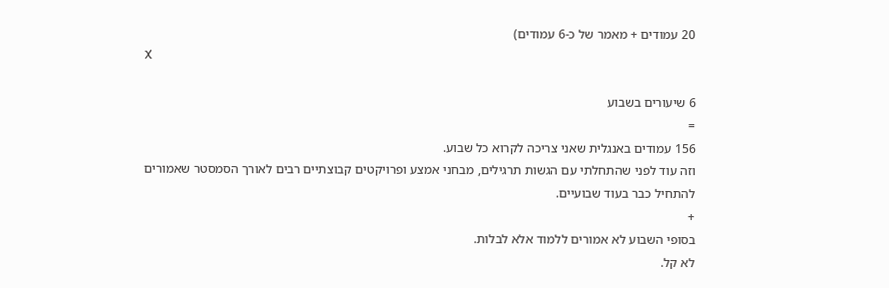20 עמודים + מאמר של כ-6 עמודים)
X

6 שיעורים בשבוע
=
156 עמודים באנגלית שאני צריכה לקרוא כל שבוע.
וזה עוד לפני שהתחלתי עם הגשות תרגילים, מבחני אמצע ופרויקטים קבוצתיים רבים לאורך הסמסטר שאמורים להתחיל כבר בעוד שבועיים.
+
בסופי השבוע לא אמורים ללמוד אלא לבלות.
לא קל.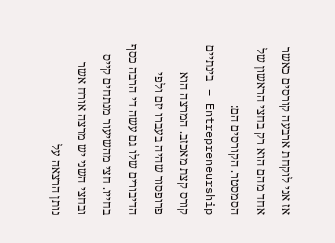אז אני לוקחת ארבעה קורסים כאשר אחד מהם הוא רק בחצי הראשון של הסמסטר. הקורסים הם:
Entrepreneurship – בינתיים קורס קצת מאכזב. המרצה הוא פרופסור שהיה בעברו יזם ולפי הדיבורים שלו גם עשה די הרבה כסף בחייו. חצי מהשיעור מנתחים קייס ובחצי השני יש מרצה אורח אשר נותן הרצאה על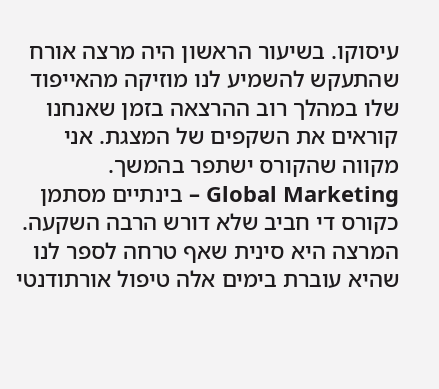עיסוקו. בשיעור הראשון היה מרצה אורח שהתעקש להשמיע לנו מוזיקה מהאייפוד שלו במהלך רוב ההרצאה בזמן שאנחנו קוראים את השקפים של המצגת. אני מקווה שהקורס ישתפר בהמשך.
Global Marketing – בינתיים מסתמן כקורס די חביב שלא דורש הרבה השקעה. המרצה היא סינית שאף טרחה לספר לנו שהיא עוברת בימים אלה טיפול אורתודנטי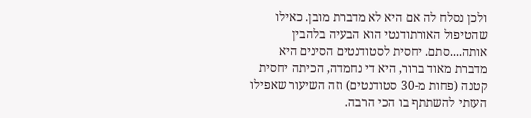ולכן נסלח לה אם היא לא מדברת מובן. כאילו שהטיפול האורתודנטי הוא הבעיה בלהבין אותה....סתם. יחסית לסטודנטים הסינים היא מדברת מאוד ברור, היא די נחמדה, הכיתה יחסית קטנה (פחות מ-30 סטודנטים) וזה השיעור שאפילו העזתי להשתתף בו הכי הרבה.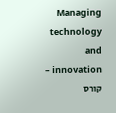Managing technology and innovation – קורס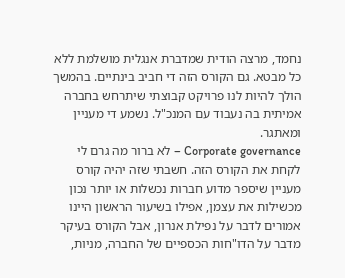נחמד, מרצה הודית שמדברת אנגלית מושלמת ללא כל מבטא. גם הקורס הזה די חביב בינתיים. בהמשך הולך להיות לנו פרויקט קבוצתי שיתרחש בחברה אמיתית בה נעבוד עם המנכ"ל. נשמע די מעניין ומאתגר.
Corporate governance – לא ברור מה גרם לי לקחת את הקורס הזה. חשבתי שזה יהיה קורס מעניין שיספר מדוע חברות נכשלות או יותר נכון מכשילות את עצמן, אפילו בשיעור הראשון היינו אמורים לדבר על נפילת אנרון, אבל הקורס בעיקר מדבר על הדו"חות הכספיים של החברה, מניות,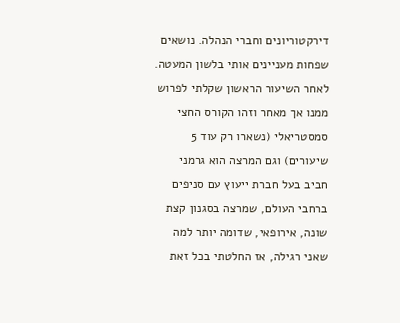דירקטוריונים וחברי הנהלה. נושאים שפחות מעניינים אותי בלשון המעטה. לאחר השיעור הראשון שקלתי לפרוש ממנו אך מאחר וזהו הקורס החצי סמסטריאלי (נשארו רק עוד 5 שיעורים) וגם המרצה הוא גרמני חביב בעל חברת ייעוץ עם סניפים ברחבי העולם, שמרצה בסגנון קצת שונה, אירופאי, שדומה יותר למה שאני רגילה, אז החלטתי בכל זאת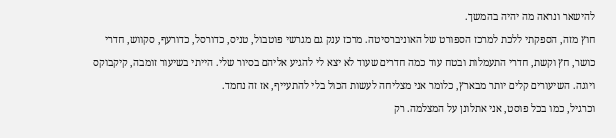להישאר ונראה מה יהיה בהמשך.
חוץ מזה, הספקתי ללכת למרכז הספורט של האוניברסיטה. מרכז ענק גם מגרשי פוטבול, טניס, כדורסל, כדורעף, סקווש, חדרי כושר, חץ וקשת, חדרי התעמלות ובטח עוד כמה חדרים שעוד לא יצא לי להגיע אליהם בסיור שלי. הייתי בשיעור זומבה, קיקבוקס ויוגה. השיעורים קלים יותר מבארץ, כלומר אני מצליחה לעשות הכול בלי להתעייף, אז זה נחמד.
וכרגיל, כמו בכל פוסט, אני אתלונן על המצלמה. רק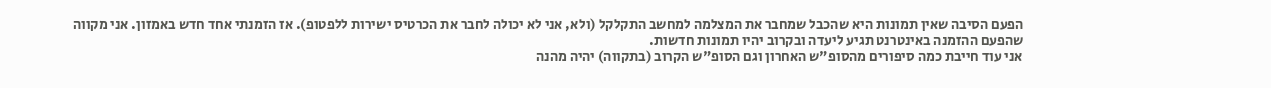הפעם הסיבה שאין תמונות היא שהכבל שמחבר את המצלמה למחשב התקלקל (ולא, אני לא יכולה לחבר את הכרטיס ישירות ללפטופ). אז הזמנתי אחד חדש באמזון. אני מקווה שהפעם ההזמנה באינטרנט תגיע ליעדה ובקרוב יהיו תמונות חדשות.
אני עוד חייבת כמה סיפורים מהסופ"ש האחרון וגם הסופ"ש הקרוב (בתקווה) יהיה מהנה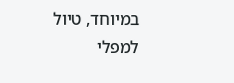במיוחד, טיול למפלי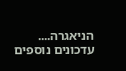הניאגרה....
עדכונים נוספים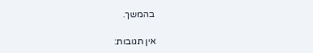בהמשך.

אין תגובות: